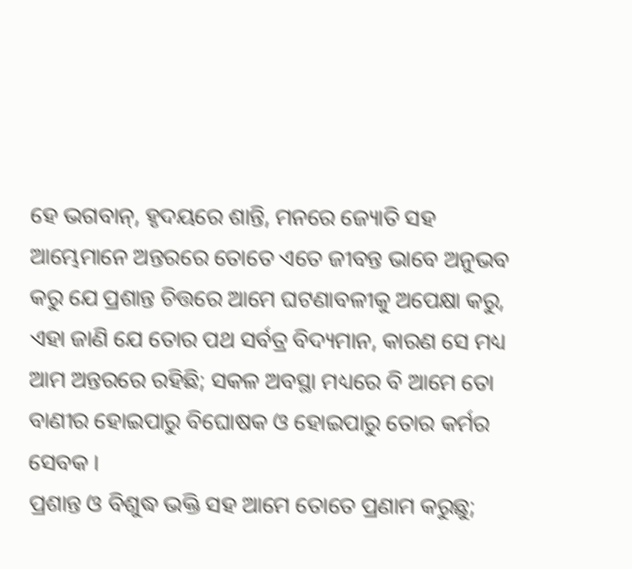ହେ ଭଗବାନ୍, ହୃଦୟରେ ଶାନ୍ତି, ମନରେ ଜ୍ୟୋତି ସହ ଆମ୍ଭେମାନେ ଅନ୍ତରରେ ତୋତେ ଏତେ ଜୀବନ୍ତ ଭାବେ ଅନୁଭବ କରୁ ଯେ ପ୍ରଶାନ୍ତ ଚିତ୍ତରେ ଆମେ ଘଟଣାବଳୀକୁ ଅପେକ୍ଷା କରୁ, ଏହା ଜାଣି ଯେ ତୋର ପଥ ସର୍ବତ୍ର ବିଦ୍ୟମାନ, କାରଣ ସେ ମଧ୍ୟ ଆମ ଅନ୍ତରରେ ରହିଛି; ସକଳ ଅବସ୍ଥା ମଧ୍ୟରେ ବି ଆମେ ତୋ ବାଣୀର ହୋଇପାରୁ ବିଘୋଷକ ଓ ହୋଇପାରୁ ତୋର କର୍ମର ସେବକ ।
ପ୍ରଶାନ୍ତ ଓ ବିଶୁଦ୍ଧ ଭକ୍ତି ସହ ଆମେ ତୋତେ ପ୍ରଣାମ କରୁଛୁ;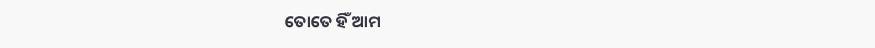ତୋତେ ହିଁ ଆମ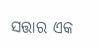ସତ୍ତାର ଏକ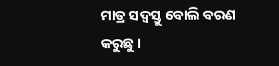ମାତ୍ର ସଦ୍ବସ୍ତୁ ବୋଲି ବରଣ କରୁଛୁ ।